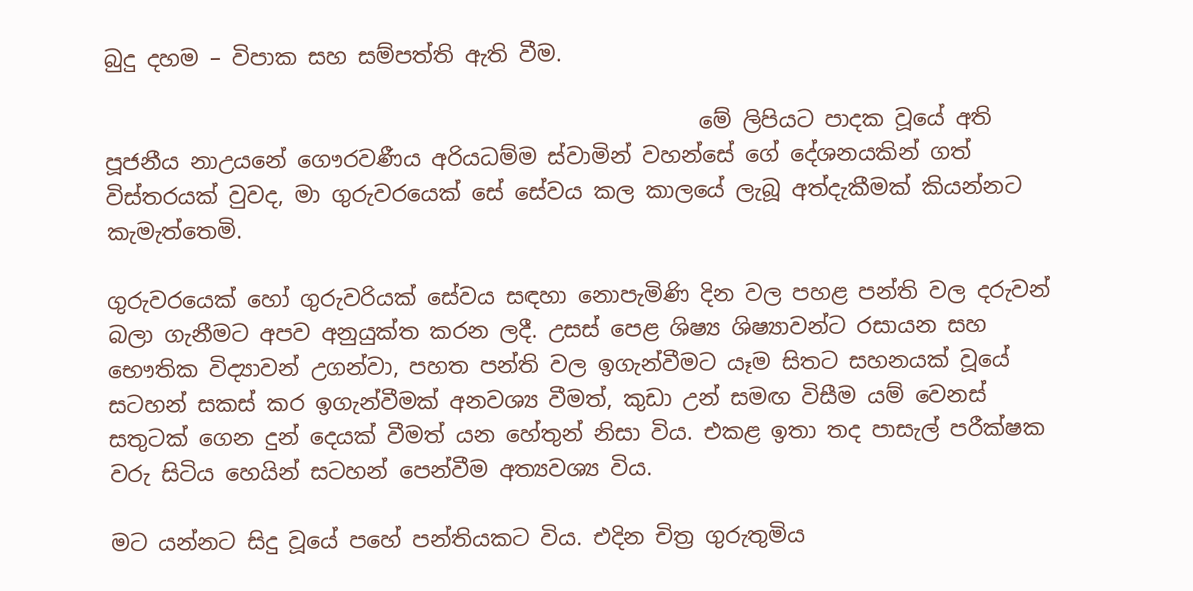බුදු දහම – විපාක සහ සම්පත්ති ඇති වීම.

                                                      මේ ලිපියට පාදක වූයේ අති පූජනීය නාඋයනේ ගෞරවණීය අරියධම්ම ස්වාමින් වහන්සේ ගේ දේශනයකින් ගත් විස්තරයක් වුවද, මා ගුරුවරයෙක් සේ සේවය කල කාලයේ ලැබූ අත්දැකීමක් කියන්නට කැමැත්තෙමි.

ගුරුවරයෙක් හෝ ගුරුවරියක් සේවය සඳහා නොපැමිණි දින වල පහළ පන්ති වල දරුවන් බලා ගැනීමට අපව අනුයුක්ත කරන ලදී. උසස් පෙළ ශිෂ්‍ය ශිෂ්‍යාවන්ට රසායන සහ භෞතික විද්‍යාවන් උගන්වා, පහත පන්ති වල ඉගැන්වීමට යෑම සිතට සහනයක් වූයේ සටහන් සකස් කර ඉගැන්වීමක් අනවශ්‍ය වීමත්, කුඩා උන් සමඟ විසීම යම් වෙනස් සතුටක් ගෙන දුන් දෙයක් වීමත් යන හේතුන් නිසා විය. එකළ ඉතා තද පාසැල් පරීක්ෂක වරු සිටිය හෙයින් සටහන් පෙන්වීම අත්‍යවශ්‍ය විය.

මට යන්නට සිදු වූයේ පහේ පන්තියකට විය. එදින චිත්‍ර ගුරුතුමිය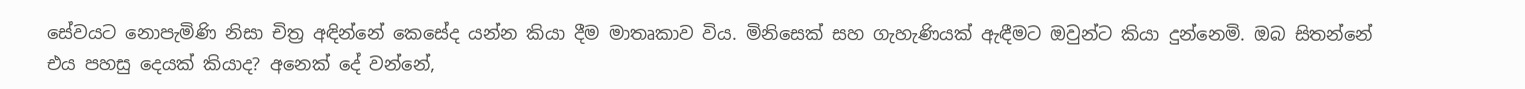සේවයට නොපැමිණි නිසා චිත්‍ර අඳින්නේ කෙසේද යන්න කියා දීම මාතෘකාව විය. මිනිසෙක් සහ ගැහැණියක් ඇඳීමට ඔවුන්ට කියා දුන්නෙමි. ඔබ සිතන්නේ එය පහසු දෙයක් කියාද? අනෙක් දේ වන්නේ,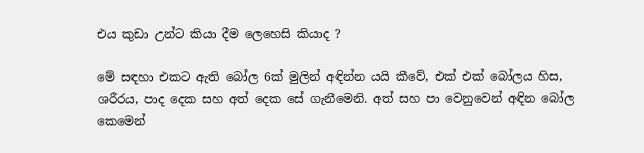එය කුඩා උන්ට කියා දීම ලෙහෙසි කියාද ?

මේ සඳහා එකට ඇති බෝල 6ක් මුලින් අඳින්න යයි කීවේ, එක් එක් බෝලය හිස, ශරීරය, පාද දෙක සහ අත් දෙක සේ ගැනීමෙනි. අත් සහ පා වෙනුවෙන් අඳින බෝල කෙමෙන්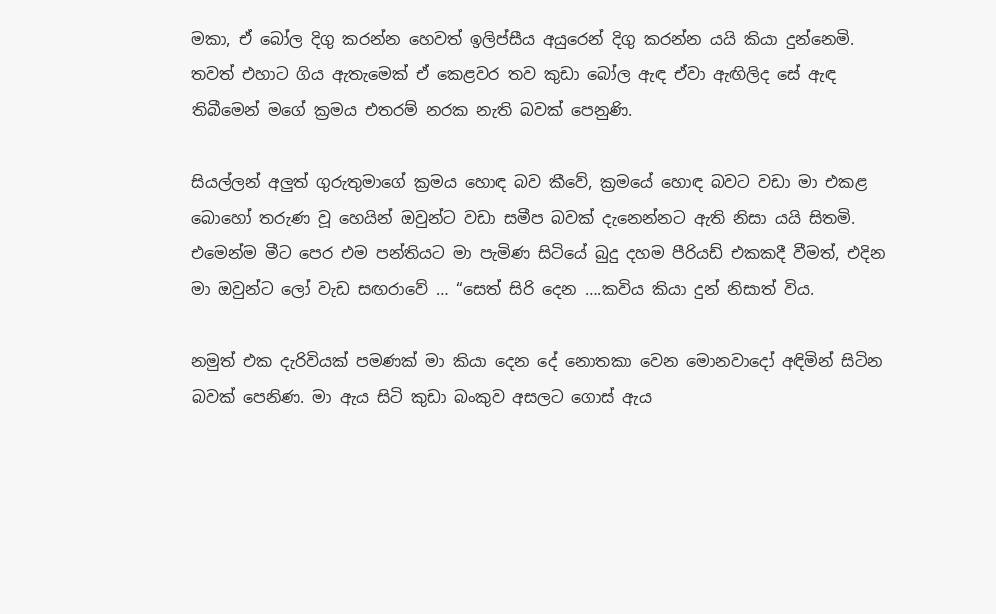මකා, ඒ බෝල දිගු කරන්න හෙවත් ඉලිප්සීය අයුරෙන් දිගු කරන්න යයි කියා දුන්නෙමි. තවත් එහාට ගිය ඇතැමෙක් ඒ කෙළවර තව කුඩා බෝල ඇඳ ඒවා ඇඟිලිද සේ ඇඳ තිබීමෙන් මගේ ක්‍රමය එතරම් නරක නැති බවක් පෙනුණි.

සියල්ලන් අලුත් ගුරුතුමාගේ ක්‍රමය හොඳ බව කීවේ, ක්‍රමයේ හොඳ බවට වඩා මා එකළ බොහෝ තරුණ වූ හෙයින් ඔවුන්ට වඩා සමීප බවක් දැනෙන්නට ඇති නිසා යයි සිතමි. එමෙන්ම මීට පෙර එම පන්තියට මා පැමිණ සිටියේ බුදු දහම පීරියඩ් එකකදී වීමත්, එදින මා ඔවුන්ට ලෝ වැඩ සඟරාවේ … “සෙත් සිරි දෙන ….කවිය කියා දුන් නිසාත් විය.

නමුත් එක දැරිවියක් පමණක් මා කියා දෙන දේ නොතකා වෙන මොනවාදෝ අඳිමින් සිටින බවක් පෙනිණ. මා ඇය සිටි කුඩා බංකුව අසලට ගොස් ඇය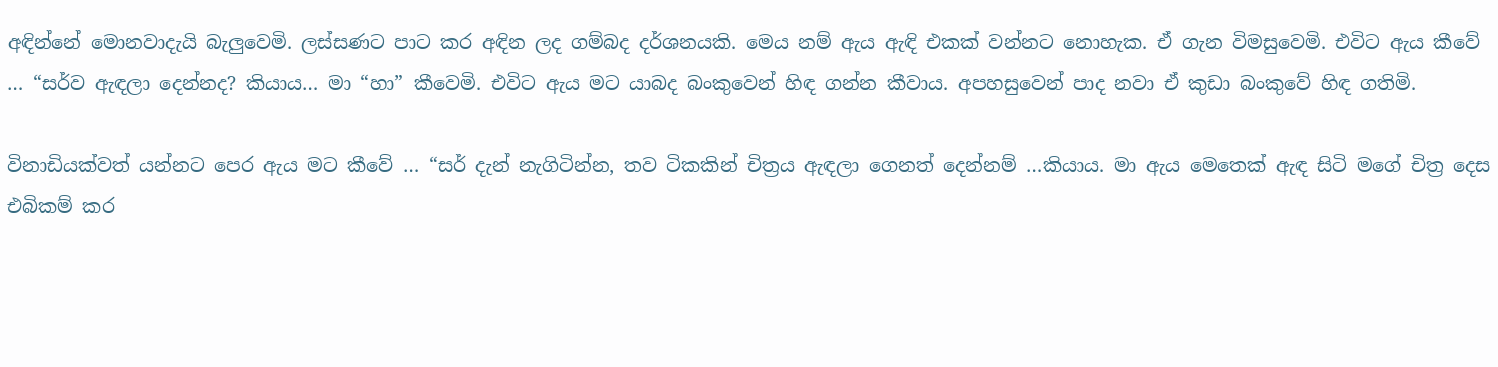අඳින්නේ මොනවාදැයි බැලුවෙමි. ලස්සණට පාට කර අඳින ලද ගම්බද දර්ශනයකි. මෙය නම් ඇය ඇඳි එකක් වන්නට නොහැක. ඒ ගැන විමසුවෙමි. එවිට ඇය කීවේ … “සර්ව ඇඳලා දෙන්නද? කියාය… මා “හා” කීවෙමි. එවිට ඇය මට යාබද බංකුවෙන් හිඳ ගන්න කීවාය. අපහසුවෙන් පාද නවා ඒ කුඩා බංකුවේ හිඳ ගතිමි.

විනාඩියක්වත් යන්නට පෙර ඇය මට කීවේ … “සර් දැන් නැගිටින්න, තව ටිකකින් චිත්‍රය ඇඳලා ගෙනත් දෙන්නම් …කියාය. මා ඇය මෙතෙක් ඇඳ සිටි මගේ චිත්‍ර දෙස එබිකම් කර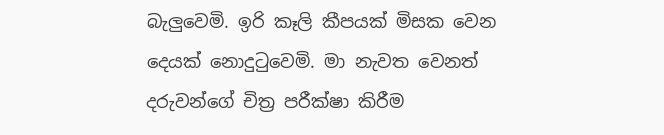බැලුවෙමි. ඉරි කෑලි කීපයක් මිසක වෙන දෙයක් නොදුටුවෙමි. මා නැවත වෙනත් දරුවන්ගේ චිත්‍ර පරීක්ෂා කිරීම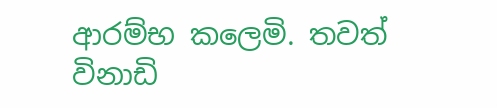ආරම්භ කලෙමි. තවත් විනාඩි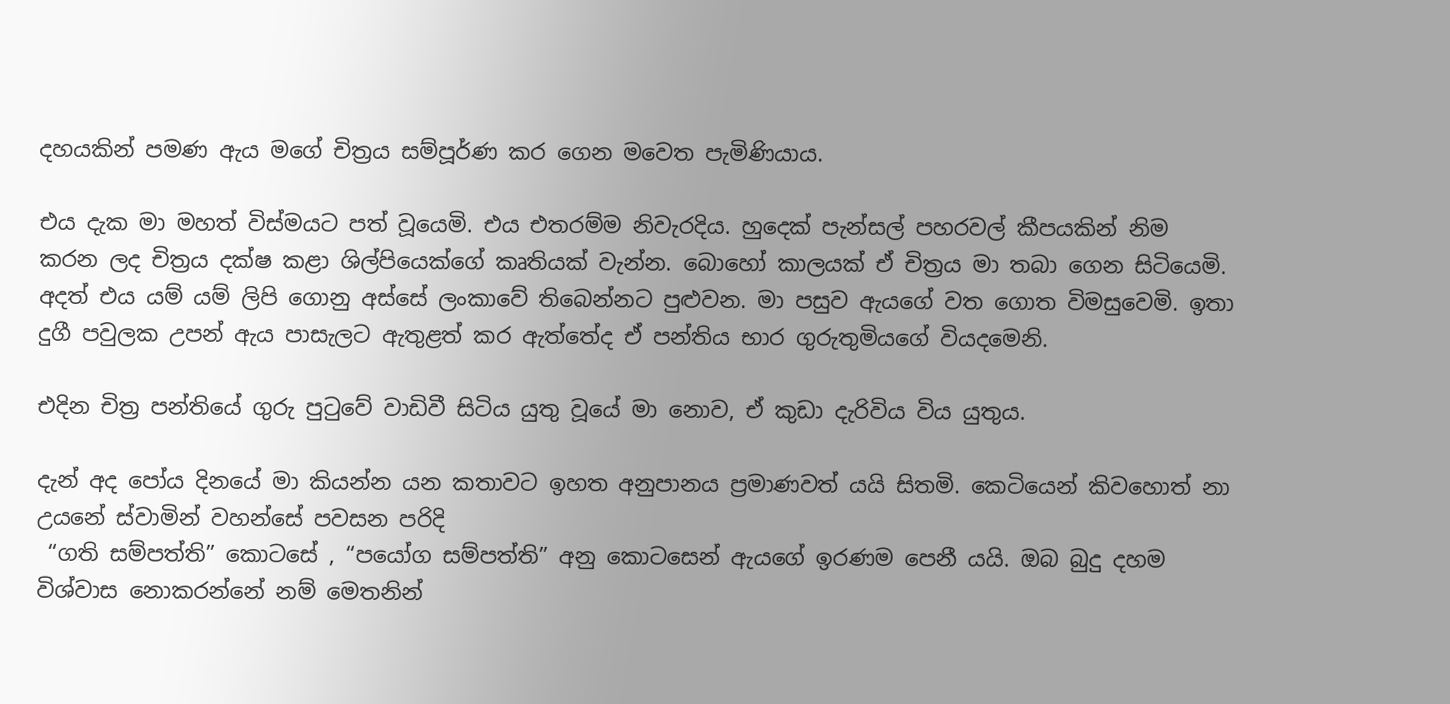දහයකින් පමණ ඇය මගේ චිත්‍රය සම්පූර්ණ කර ගෙන මවෙත පැමිණියාය.

එය දැක මා මහත් විස්මයට පත් වූයෙමි. එය එතරම්ම නිවැරදිය. හුදෙක් පැන්සල් පහරවල් කීපයකින් නිම කරන ලද චිත්‍රය දක්ෂ කළා ශිල්පියෙක්ගේ කෘතියක් වැන්න. බොහෝ කාලයක් ඒ චිත්‍රය මා තබා ගෙන සිටියෙමි. අදත් එය යම් යම් ලිපි ගොනු අස්සේ ලංකාවේ තිබෙන්නට පුළුවන. මා පසුව ඇයගේ වත ගොත විමසුවෙමි. ඉතා දුගී පවුලක උපන් ඇය පාසැලට ඇතුළත් කර ඇත්තේද ඒ පන්තිය භාර ගුරුතුමියගේ වියදමෙනි.

එදින චිත්‍ර පන්තියේ ගුරු පුටුවේ වාඩිවී සිටිය යුතු වූයේ මා නොව, ඒ කුඩා දැරිවිය විය යුතුය.

දැන් අද පෝය දිනයේ මා කියන්න යන කතාවට ඉහත අනුපානය ප්‍රමාණවත් යයි සිතමි. කෙටියෙන් කිවහොත් නා උයනේ ස්වාමින් වහන්සේ පවසන පරිදි
 “ගති සම්පත්ති” කොටසේ , “පයෝග සම්පත්ති” අනු කොටසෙන් ඇයගේ ඉරණම පෙනී යයි. ඔබ බුදු දහම විශ්වාස නොකරන්නේ නම් මෙතනින්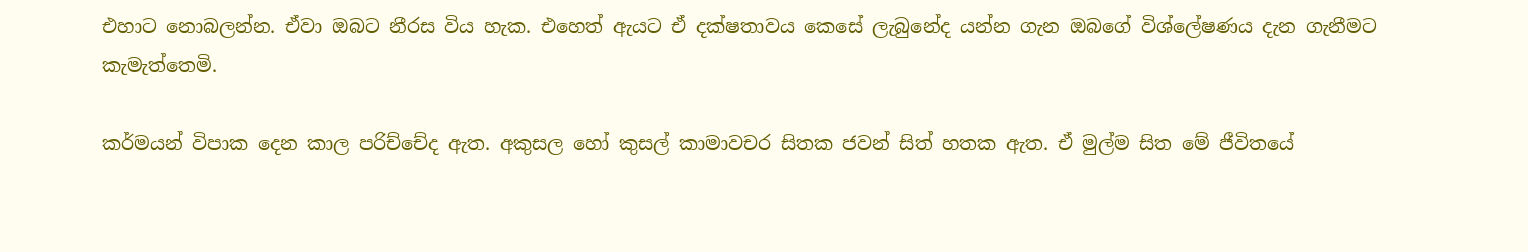එහාට නොබලන්න. ඒවා ඔබට නීරස විය හැක. එහෙත් ඇයට ඒ දක්ෂතාවය කෙසේ ලැබුනේද යන්න ගැන ඔබගේ විශ්ලේෂණය දැන ගැනීමට කැමැත්තෙමි.

කර්මයන් විපාක දෙන කාල පරිච්චේද ඇත. අකුසල හෝ කුසල් කාමාවචර සිතක ජවන් සිත් හතක ඇත. ඒ මුල්ම සිත මේ ජීවිතයේ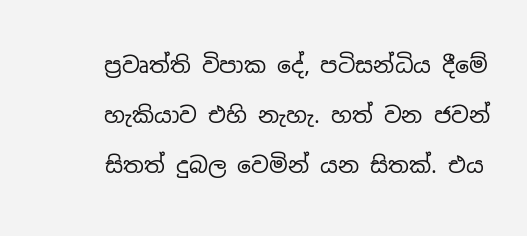ප්‍රවෘත්ති විපාක දේ, පටිසන්ධිය දීමේ හැකියාව එහි නැහැ. හත් වන ජවන් සිතත් දුබල වෙමින් යන සිතක්. එය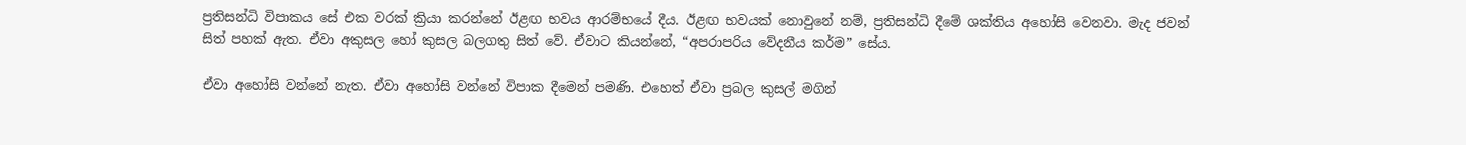ප්‍රතිසන්ධි විපාකය සේ එක වරක් ක්‍රියා කරන්නේ ඊළඟ භවය ආරම්භයේ දීය. ඊළඟ භවයක් නොවුනේ නම්, ප්‍රතිසන්ධි දීමේ ශක්තිය අහෝසි වෙනවා. මැද ජවන් සිත් පහක් ඇත. ඒවා අකුසල හෝ කුසල බලගතු සිත් වේ. ඒවාට කියන්නේ, “අපරාපරිය වේදනීය කර්ම” සේය.

ඒවා අහෝසි වන්නේ නැත. ඒවා අහෝසි වන්නේ විපාක දීමෙන් පමණි. එහෙත් ඒවා ප්‍රබල කුසල් මගින්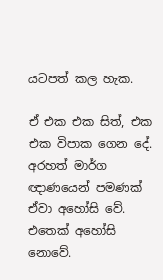යටපත් කල හැක.

ඒ එක එක සිත්, එක එක විපාක ගෙන දේ. අරහත් මාර්ග ඥාණයෙන් පමණක් ඒවා අහෝසි වේ. එතෙක් අහෝසි නොවේ.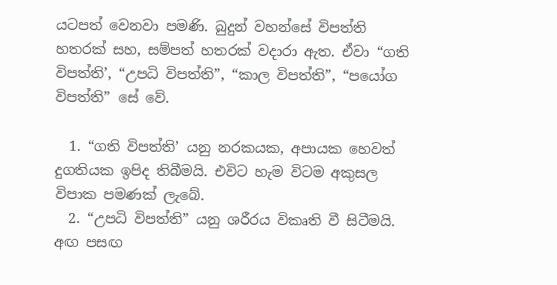යටපත් වෙනවා පමණි. බුදුන් වහන්සේ විපත්ති හතරක් සහ, සම්පත් හතරක් වදාරා ඇත. ඒවා “ගති විපත්ති’, “උපධි විපත්ති”, “කාල විපත්ති”, “පයෝග විපත්ති” සේ වේ.

  1. “ගති විපත්ති’ යනු නරකයක, අපායක හෙවත් දුගතියක ඉපිද තිබීමයි. එවිට හැම විටම අකුසල විපාක පමණක් ලැබේ.
  2. “උපධි විපත්ති” යනු ශරීරය විකෘති වී සිටීමයි. අඟ පසඟ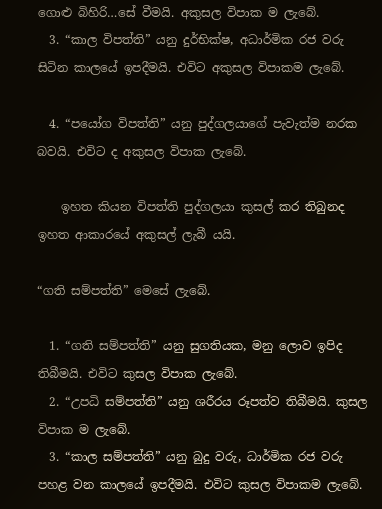ගොළු බිහිරි…සේ වීමයි. අකුසල විපාක ම ලැබේ.
  3. “කාල විපත්ති” යනු දුර්භික්ෂ, අධාර්මික රජ වරු සිටින කාලයේ ඉපදීමයි. එවිට අකුසල විපාකම ලැබේ.

  4. “පයෝග විපත්ති” යනු පුද්ගලයාගේ පැවැත්ම නරක බවයි. එවිට ද අකුසල විපාක ලැබේ.

    ඉහත කියන විපත්ති පුද්ගලයා කුසල් කර තිබුනද ඉහත ආකාරයේ අකුසල් ලැබී යයි.

“ගති සම්පත්ති” මෙසේ ලැබේ.

  1. “ගති සම්පත්ති” යනු සුගතියක, මනු ලොව ඉපිද තිබීමයි. එවිට කුසල විපාක ලැබේ.
  2. “උපධි සම්පත්ති” යනු ශරීරය රූපත්ව තිබීමයි. කුසල විපාක ම ලැබේ.
  3. “කාල සම්පත්ති” යනු බුදු වරු, ධාර්මික රජ වරු පහළ වන කාලයේ ඉපදීමයි. එවිට කුසල විපාකම ලැබේ.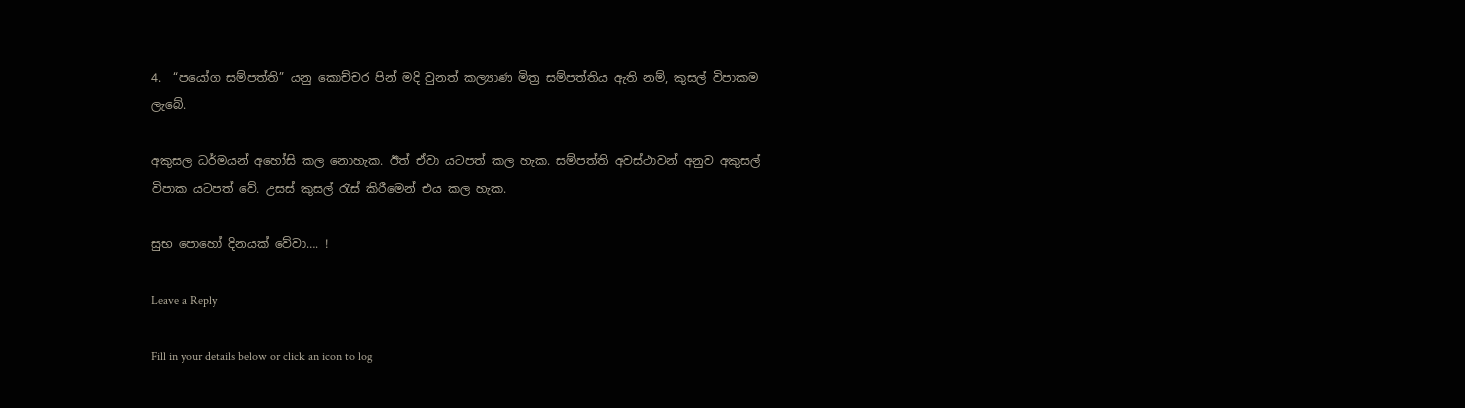4.  “පයෝග සම්පත්ති” යනු කොච්චර පින් මදි වුනත් කල්‍යාණ මිත්‍ර සම්පත්තිය ඇති නම්, කුසල් විපාකම ලැබේ.

අකුසල ධර්මයන් අහෝසි කල නොහැක. ඊත් ඒවා යටපත් කල හැක. සම්පත්ති අවස්ථාවන් අනුව අකුසල් විපාක යටපත් වේ. උසස් කුසල් රැස් කිරීමෙන් එය කල හැක.

සුභ පොහෝ දිනයක් වේවා…. !

Leave a Reply

Fill in your details below or click an icon to log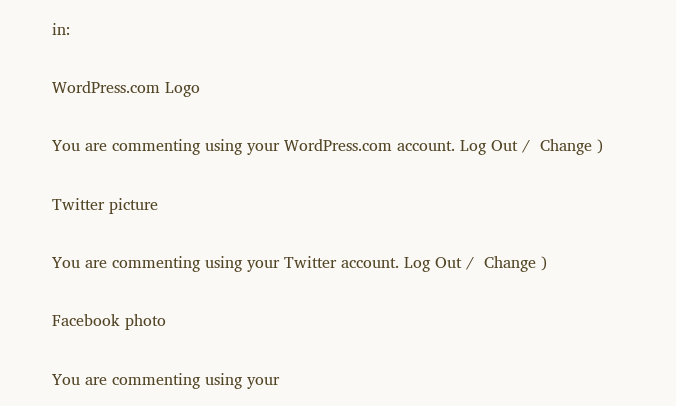in:

WordPress.com Logo

You are commenting using your WordPress.com account. Log Out /  Change )

Twitter picture

You are commenting using your Twitter account. Log Out /  Change )

Facebook photo

You are commenting using your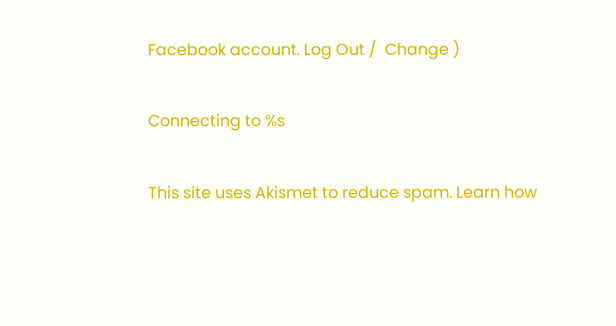Facebook account. Log Out /  Change )

Connecting to %s

This site uses Akismet to reduce spam. Learn how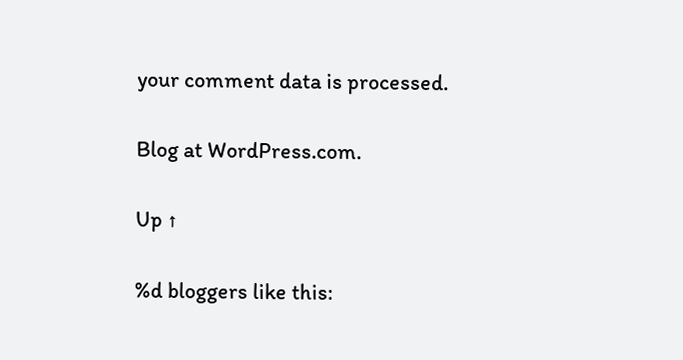your comment data is processed.

Blog at WordPress.com.

Up ↑

%d bloggers like this: